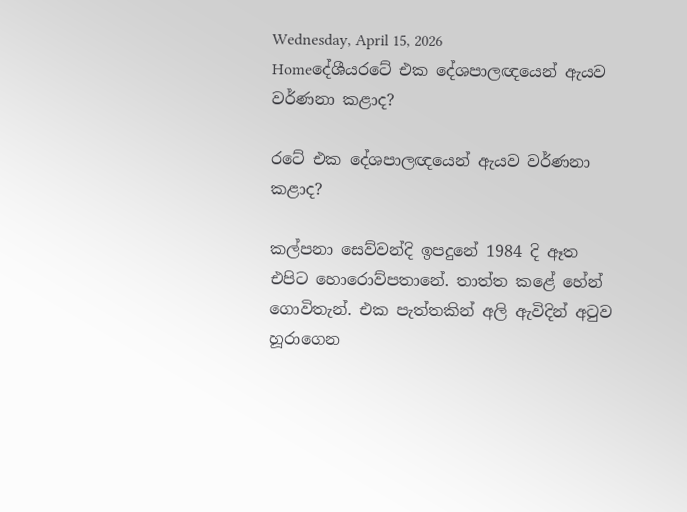Wednesday, April 15, 2026
Homeදේශීයරටේ එක දේශපාලඥයෙන් ඇයව වර්ණනා කළාද?

රටේ එක දේශපාලඥයෙන් ඇයව වර්ණනා කළාද?

කල්පනා සෙව්වන්දි ඉපදුනේ 1984 දි ඈත එපිට හොරොව්පතානේ. තාත්ත කළේ හේන් ගොවිතැන්. එක පැත්තකින් අලි ඇවිදින් අ‍ටුව හූරාගෙන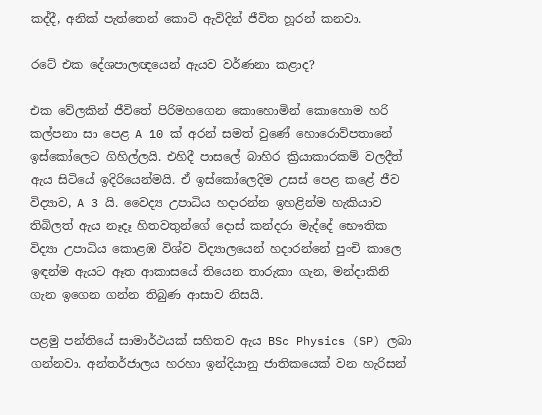කද්දී, අනික් පැත්තෙන් කොටි ඇවිදින් ජීවිත හූරන් කනවා.

රටේ එක දේශපාලඥයෙන් ඇයව වර්ණනා කළාද?

එක වේලකින් ජීවිතේ පිරිමහගෙන කොහොමින් කොහොම හරි කල්පනා සා පෙළ A 10 ක් අරන් සමත් වුණේ හොරොව්පතානේ ඉස්කෝලෙට ගිහිල්ලයි. එහිදී පාසලේ බාහිර ක්‍රියාකාරකම් වලදීත් ඇය සිටියේ ඉදිරියෙන්මයි. ඒ ඉස්කෝලෙදිම උසස් පෙළ කළේ ජීව විද්‍යාව, A 3 යි. වෛද්‍ය උපාධිය හදාරන්න ඉහළින්ම හැකියාව තිබිලත් ඇය නෑදෑ හිතවතුන්ගේ දොස් කන්දරා මැද්දේ භෞතික විද්‍යා උපාධිය කොළඹ විශ්ව විද්‍යාලයෙන් හදාරන්නේ පුංචි කාලෙ ඉඳන්ම ඇයට ඈත ආකාසයේ තියෙන තාරුකා ගැන, මන්දාකිනි ගැන ඉගෙන ගන්න තිබුණ ආසාව නිසයි.

පළමු පන්තියේ සාමාර්ථයක් සහිතව ඇය BSc Physics (SP) ලබා ගන්නවා. අන්තර්ජාලය හරහා ඉන්දියානු ජාතිකයෙක් වන හැරිසන්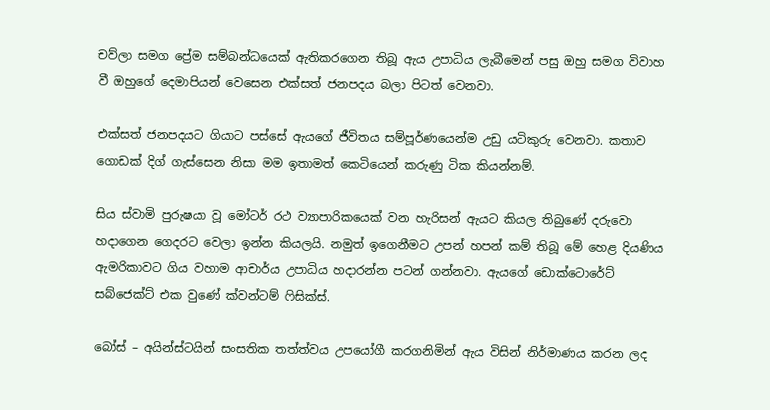චව්ලා සමග ප්‍රේම සම්බන්ධයෙක් ඇතිකරගෙන තිබූ ඇය උපාධිය ලැබීමෙන් පසු ඔහු සමග විවාහ වී ඔහුගේ දෙමාපියන් වෙසෙන එක්සත් ජනපදය බලා පිටත් වෙනවා.

එක්සත් ජනපදයට ගියාට පස්සේ ඇයගේ ජීවිතය සම්පූර්ණයෙන්ම උඩු යටිකුරු වෙනවා. කතාව ගොඩක් දිග් ගැස්සෙන නිසා මම ඉතාමත් කෙටියෙන් කරුණු ටික කියන්නම්.

සිය ස්වාමි පුරුෂයා වූ මෝටර් රථ ව්‍යාපාරිකයෙක් වන හැරිසන් ඇයට කියල තිබුණේ දරුවො හදාගෙන ගෙදරට වෙලා ඉන්න කියලයි. නමුත් ඉගෙනීමට උපන් හපන් කම් තිබූ මේ හෙළ දියණිය ඇමරිකාවට ගිය වහාම ආචාර්ය උපාධිය හදාරන්න පටන් ගන්නවා. ඇයගේ ඩොක්ටොරේට් සබ්ජෙක්ට් එක වුණේ ක්වන්ටම් ‍ෆිසික්ස්.

බෝස් – අයින්ස්ටයින් සංසතික තත්ත්වය උපයෝගී කරගනිමින් ඇය විසින් නිර්මාණය කරන ලද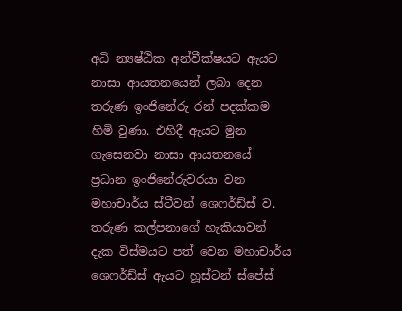අධි න්‍යෂ්ඨික අන්වීක්ෂයට ඇයට නාසා ආයතනයෙන් ලබා දෙන තරුණ ඉංජිනේරු රන් පදක්කම හිමි වුණා. එහිදී ඇයට මුන ගැසෙනවා නාසා ආයතනයේ ප්‍රධාන ඉංජිනේරුවරයා වන මහාචාර්ය ස්ටීවන් ශෙෆර්ඩ්ස් ව. තරුණ කල්පනාගේ හැකියාවන් දැක විස්මයට පත් වෙන මහාචාර්ය ශෙෆර්ඩ්ස් ඇයට හූස්ටන් ස්පේස්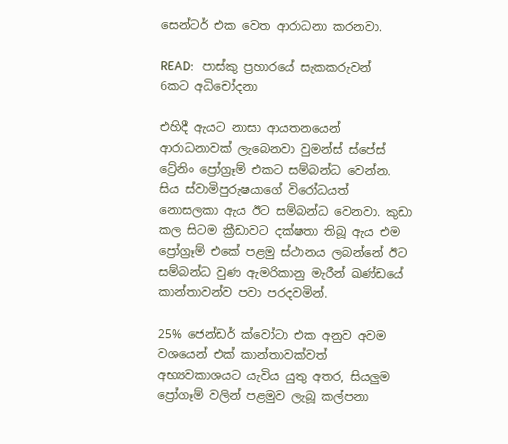සෙන්ටර් එක වෙත ආරාධනා කරනවා.

READ:   පාස්කු ප්‍රහාරයේ සැකකරුවන් 6කට අධිචෝදනා

එහිදී ඇයට නාසා ආයතනයෙන් ආරාධනාවක් ලැබෙනවා වුමන්ස් ස්පේස් ට්‍රේනිං ප්‍රෝග්‍රෑම් එකට සම්බන්ධ වෙන්න. සිය ස්වාමිපුරුෂයාගේ විරෝධයත් නොසලකා ඇය ඊට සම්බන්ධ වෙනවා. කුඩා කල සිටම ක්‍රීඩාවට දක්ෂතා තිබූ ඇය එම ප්‍රෝග්‍රෑම් එකේ පළමු ස්ථානය ලබන්නේ ඊට සම්බන්ධ වුණ ඇමරිකානු මැරීන් ඛණ්ඩයේ කාන්තාවන්ව පවා පරදවමින්.

25% ජෙන්ඩර් ක්වෝටා එක අනුව අවම වශයෙන් එක් කාන්තාවක්වත් අභ්‍යවකාශයට යැවිය යුතු අතර, සියලුම ප්‍රෝගෑම් වලින් පළමුව ලැබූ කල්පනා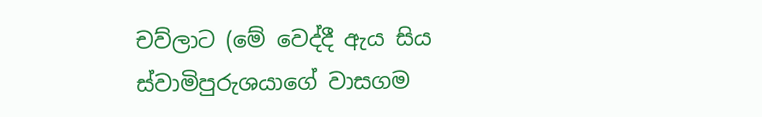චව්ලාට (මේ වෙද්දී ඇය සිය ස්වාමිපුරුශයාගේ වාසගම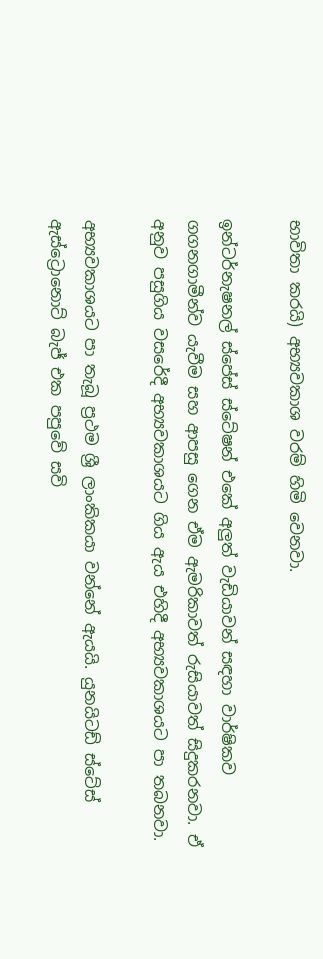භාවිතා කරයි) අභ්‍යවකාශ වරම් හිමි වෙනවා.

ඉන්ටර්නැෂනල් ස්පේස් ස්ටේෂන් එකේ අලුත් වැඩියාවන් සඳහා වාර්ෂිකව ගගනගාමීන්ව යැවීම සහ ආපසු ගෙන ඒම ඇමරිකාවත් රුසියාවත් සිදුකරනවා. ඒ අනුව පසුගිය වසරේදී අභ්‍යවකාශයට ගිය ඇය එහිදී අභ්‍යවකාශයට පා තබනවා.

අභ්‍යවකාශයට පා තැබූ ප්‍රථම ශ්‍රී ලාංකිකයා වන්නේ ඇයයි. යුනයිටඩ් ස්ටේස් ඇස්ට්‍රොනොට් බැජ් එක පපුවේ සවි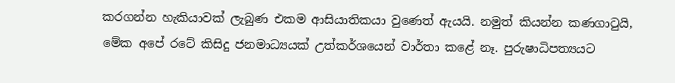කරගන්න හැකියාවක් ලැබුණ එකම ආසියාතිකයා වුණෙත් ඇයයි. නමුත් කියන්න කණගා‍ටුයි, මේක අපේ රටේ කිසිදු ජනමාධ්‍යයක් උත්කර්ශයෙන් වාර්තා කළේ නෑ. පුරුෂාධිපත්‍යයට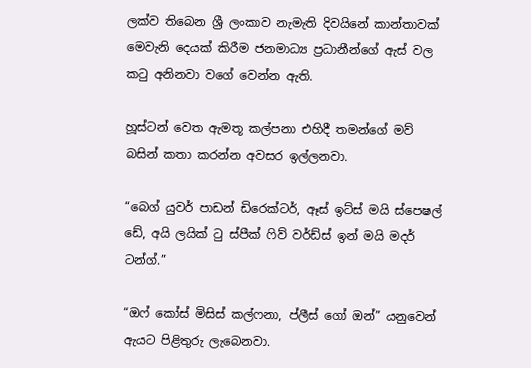ලක්ව තිබෙන ශ්‍රී ලංකාව නැමැති දිවයිනේ කාන්තාවක් මෙවැනි දෙයක් කිරීම ජනමාධ්‍ය ප්‍රධානීන්ගේ ඇස් වල ක‍ටු අනිනවා වගේ වෙන්න ඇති.

හූස්ටන් වෙත ඇමතූ කල්පනා එහිදී තමන්ගේ මව් බසින් කතා කරන්න අවසර ඉල්ලනවා.

“බෙග් යුවර් පාඩන් ඩිරෙක්ටර්, ඈස් ඉට්ස් මයි ස්පෙෂල් ඩේ, අයි ලයික් ‍ටු ස්පීක් ‍ෆිව් වර්ඩ්ස් ඉන් මයි මදර් ටන්ග්.”

“ඔෆ් කෝස් මිසිස් කල්ෆනා, ප්ලීස් ගෝ ඔන්” යනුවෙන් ඇයට පිළිතුරු ලැබෙනවා.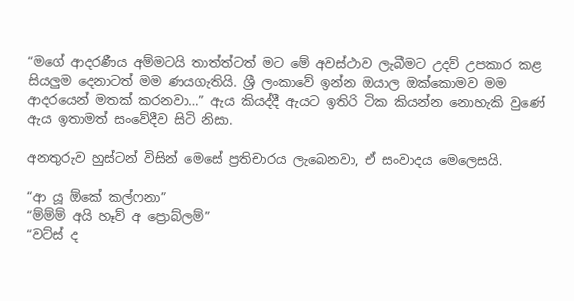“මගේ ආදරණීය අම්මටයි තාත්ත්ටත් මට මේ අවස්ථාව ලැබීමට උදව් උපකාර කළ සියලුම දෙනාටත් මම ණයගැතියි. ශ්‍රී ලංකාවේ ඉන්න ඔයාල ඔක්කොමව මම ආදරයෙන් මතක් කරනවා…” ඇය කියද්දී ඇයට ඉතිරි ටික කියන්න නොහැකි වුණේ ඇය ඉතාමත් සංවේදීව සිටි නිසා.

අනතුරුව හුස්ටන් විසින් මෙසේ ප්‍රතිචාරය ලැබෙනවා, ඒ සංවාදය මෙලෙසයි.

“ආ යූ ඕකේ කල්ෆනා”
“ම්ම්ම් අයි හෑව් අ ප්‍රොබ්ලම්”
“වට්ස් ද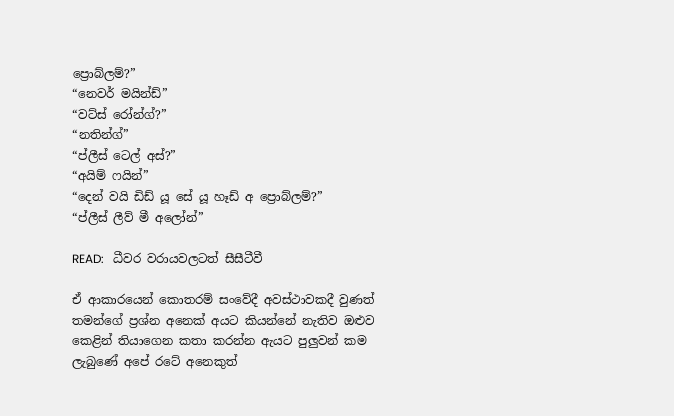ප්‍රොබ්ලම්?”
“නෙවර් මයින්ඩ්”
“වට්ස් රෝන්ග්?”
“නතින්ග්”
“ප්ලීස් ටෙල් අස්?”
“අයිම් ෆයින්”
“දෙන් වයි ඩිඩ් යූ සේ යූ හෑඩ් අ ප්‍රොබ්ලම්?”
“ප්ලීස් ලීව් මී අලෝන්”

READ:   ධීවර වරායවලටත් සීසීටීවී

ඒ ආකාරයෙන් කොතරම් සංවේදී අවස්ථාවකදී වුණත් තමන්ගේ ප්‍රශ්න අනෙක් අයට කියන්නේ නැතිව ඔළුව කෙළින් තියාගෙන කතා කරන්න ඇයට පුලුවන් කම ලැබුණේ අපේ රටේ අනෙකුත්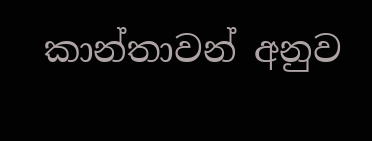කාන්තාවන් අනුව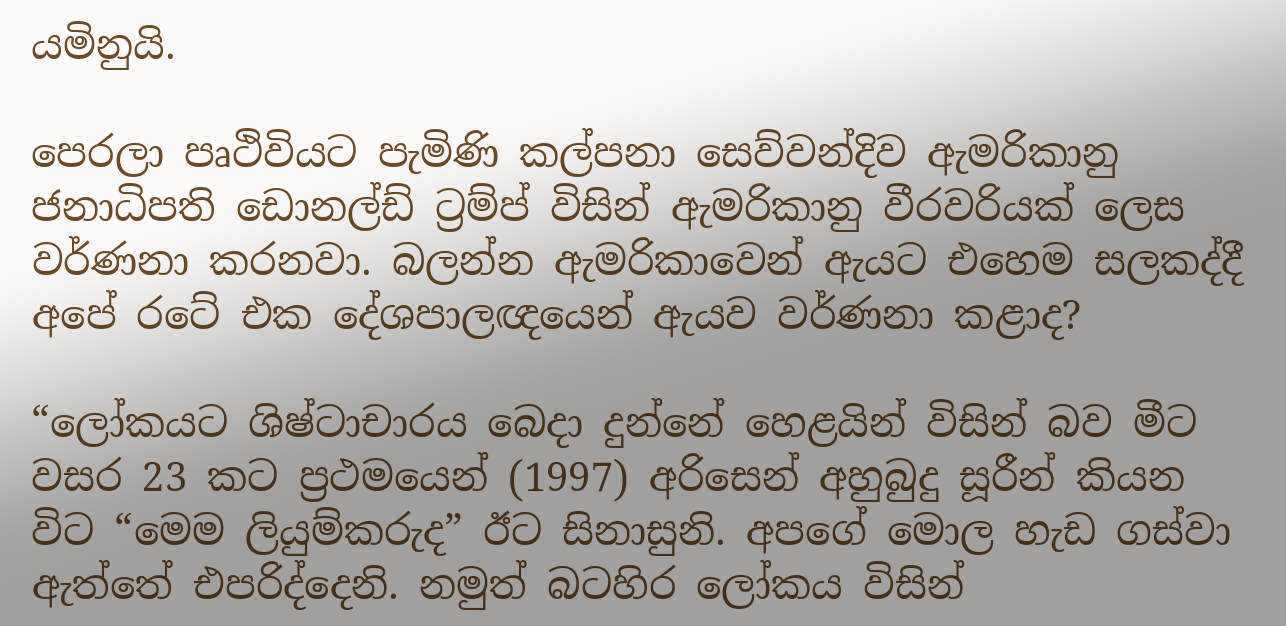යමිනුයි.

පෙරලා පෘථිවියට පැමිණි කල්පනා සෙව්වන්දිව ඇමරිකානු ජනාධිපති ඩොනල්ඩ් ට්‍රම්ප් විසින් ඇමරිකානු වීරවරියක් ලෙස වර්ණනා කරනවා. බලන්න ඇමරිකාවෙන් ඇයට එහෙම සලකද්දී අපේ රටේ එක දේශපාලඥයෙන් ඇයව වර්ණනා කළාද?

“ලෝකයට ශිෂ්ටාචාරය බෙදා දුන්නේ හෙළයින් විසින් බව මීට වසර 23 කට ප්‍රථමයෙන් (1997) අරිසෙන් අහුබුදු සූරීන් කියන විට “මෙම ලියුම්කරුද” ඊට සිනාසුනි. අපගේ මොල හැඩ ගස්වා ඇත්තේ එපරිද්දෙනි. නමුත් බටහිර ලෝකය විසින්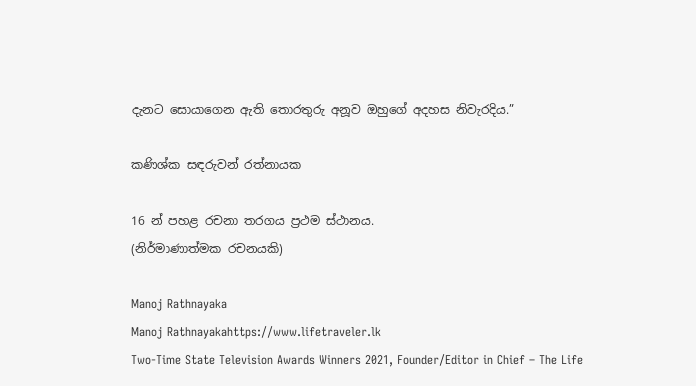දැනට සොයාගෙන ඇති තොරතුරු අනූව ඔහුගේ අදහස නිවැරදිය.”

කණිශ්ක සඳරුවන් රත්නායක

16 න් පහළ රචනා තරගය ප්‍රථම ස්ථානය.
(නිර්මාණාත්මක රචනයකි)

Manoj Rathnayaka
Manoj Rathnayakahttps://www.lifetraveler.lk
Two-Time State Television Awards Winners 2021, Founder/Editor in Chief – The Life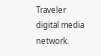Traveler digital media network.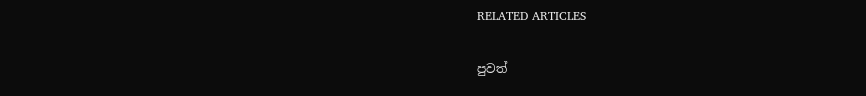RELATED ARTICLES

පුවත්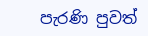පැරණි පුවත්